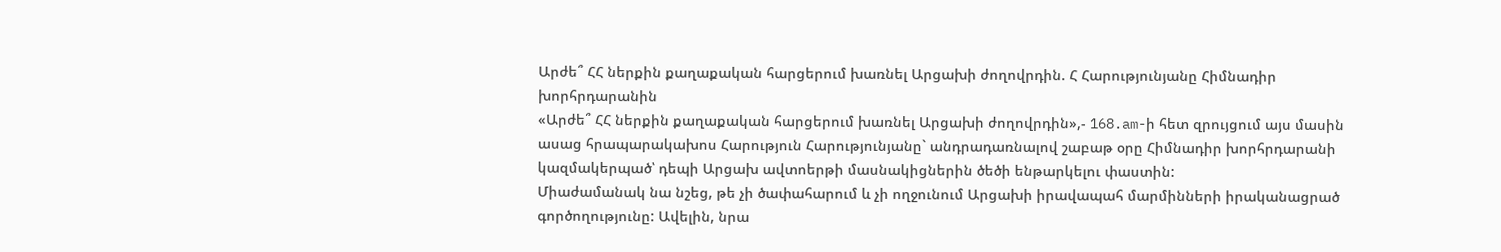Արժե՞ ՀՀ ներքին քաղաքական հարցերում խառնել Արցախի ժողովրդին. Հ Հարությունյանը Հիմնադիր խորհրդարանին
«Արժե՞ ՀՀ ներքին քաղաքական հարցերում խառնել Արցախի ժողովրդին»,- 168.am-ի հետ զրույցում այս մասին ասաց հրապարակախոս Հարություն Հարությունյանը` անդրադառնալով շաբաթ օրը Հիմնադիր խորհրդարանի կազմակերպած՝ դեպի Արցախ ավտոերթի մասնակիցներին ծեծի ենթարկելու փաստին:
Միաժամանակ նա նշեց, թե չի ծափահարում և չի ողջունում Արցախի իրավապահ մարմինների իրականացրած գործողությունը: Ավելին, նրա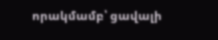որակմամբ՝ ցավալի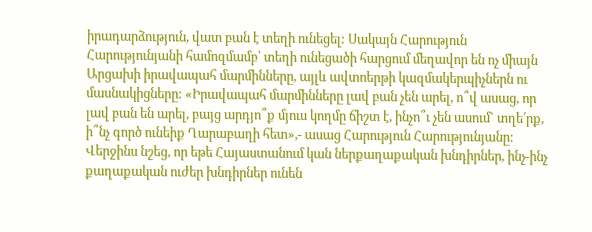իրադարձություն, վատ բան է տեղի ունեցել: Սակայն Հարություն Հարությունյանի համոզմամբ՝ տեղի ունեցածի հարցում մեղավոր են ոչ միայն Արցախի իրավապահ մարմինները, այլև ավտոերթի կազմակերպիչներն ու մասնակիցները: «Իրավապահ մարմինները լավ բան չեն արել, ո՞վ ասաց, որ լավ բան են արել, բայց արդյո՞ք մյուս կողմը ճիշտ է, ինչո՞ւ չեն ասում` տղե՛րք, ի՞նչ գործ ունեիք Ղարաբաղի հետ»,- ասաց Հարություն Հարությունյանը:
Վերջինս նշեց, որ եթե Հայաստանում կան ներքաղաքական խնդիրներ, ինչ-ինչ քաղաքական ուժեր խնդիրներ ունեն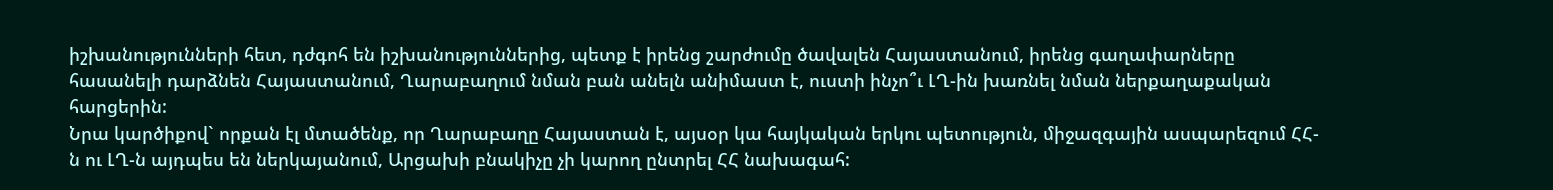իշխանությունների հետ, դժգոհ են իշխանություններից, պետք է իրենց շարժումը ծավալեն Հայաստանում, իրենց գաղափարները հասանելի դարձնեն Հայաստանում, Ղարաբաղում նման բան անելն անիմաստ է, ուստի ինչո՞ւ ԼՂ-ին խառնել նման ներքաղաքական հարցերին:
Նրա կարծիքով` որքան էլ մտածենք, որ Ղարաբաղը Հայաստան է, այսօր կա հայկական երկու պետություն, միջազգային ասպարեզում ՀՀ-ն ու ԼՂ-ն այդպես են ներկայանում, Արցախի բնակիչը չի կարող ընտրել ՀՀ նախագահ: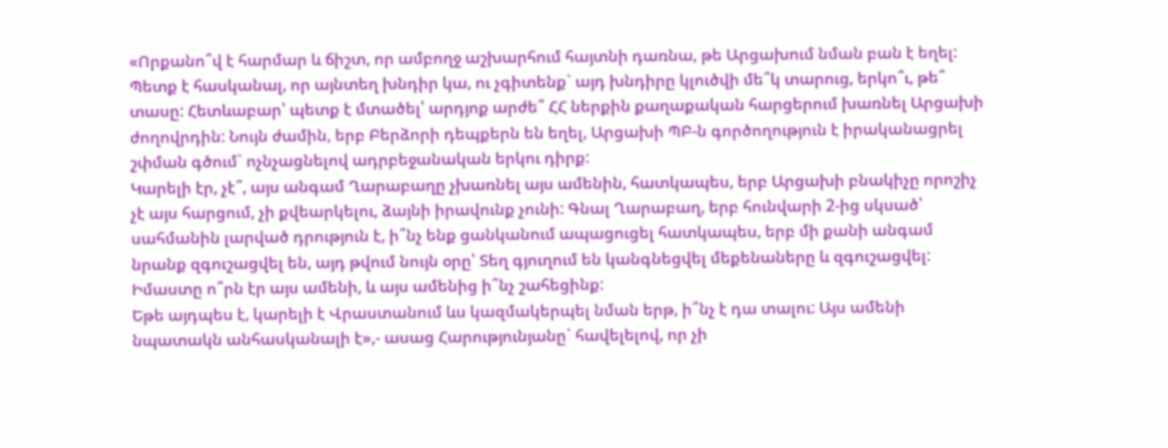«Որքանո՞վ է հարմար և ճիշտ, որ ամբողջ աշխարհում հայտնի դառնա, թե Արցախում նման բան է եղել: Պետք է հասկանալ, որ այնտեղ խնդիր կա, ու չգիտենք` այդ խնդիրը կլուծվի մե՞կ տարուց, երկո՞ւ, թե՞ տասը: Հետևաբար՝ պետք է մտածել՝ արդյոք արժե՞ ՀՀ ներքին քաղաքական հարցերում խառնել Արցախի ժողովրդին: Նույն ժամին, երբ Բերձորի դեպքերն են եղել, Արցախի ՊԲ-ն գործողություն է իրականացրել շփման գծում` ոչնչացնելով ադրբեջանական երկու դիրք:
Կարելի էր, չէ՞, այս անգամ Ղարաբաղը չխառնել այս ամենին, հատկապես, երբ Արցախի բնակիչը որոշիչ չէ այս հարցում, չի քվեարկելու, ձայնի իրավունք չունի: Գնալ Ղարաբաղ, երբ հունվարի 2-ից սկսած՝ սահմանին լարված դրություն է, ի՞նչ ենք ցանկանում ապացուցել հատկապես, երբ մի քանի անգամ նրանք զգուշացվել են, այդ թվում նույն օրը՝ Տեղ գյուղում են կանգնեցվել մեքենաները և զգուշացվել: Իմաստը ո՞րն էր այս ամենի, և այս ամենից ի՞նչ շահեցինք:
Եթե այդպես է, կարելի է Վրաստանում ևս կազմակերպել նման երթ, ի՞նչ է դա տալու: Այս ամենի նպատակն անհասկանալի է»,- ասաց Հարությունյանը` հավելելով, որ չի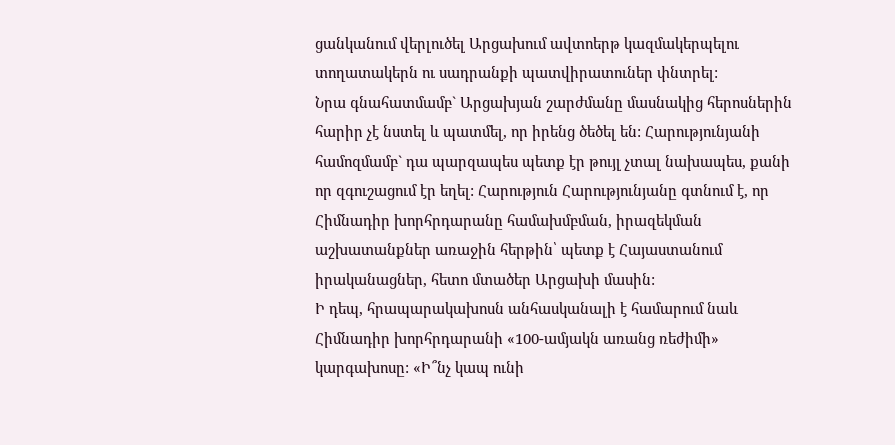ցանկանում վերլուծել Արցախում ավտոերթ կազմակերպելու տողատակերն ու սադրանքի պատվիրատուներ փնտրել:
Նրա գնահատմամբ` Արցախյան շարժմանը մասնակից հերոսներին հարիր չէ նստել և պատմել, որ իրենց ծեծել են: Հարությունյանի համոզմամբ` դա պարզապես պետք էր թույլ չտալ նախապես, քանի որ զգուշացում էր եղել: Հարություն Հարությունյանը գտնում է, որ Հիմնադիր խորհրդարանը համախմբման, իրազեկման աշխատանքներ առաջին հերթին՝ պետք է Հայաստանում իրականացներ, հետո մտածեր Արցախի մասին:
Ի դեպ, հրապարակախոսն անհասկանալի է համարում նաև Հիմնադիր խորհրդարանի «100-ամյակն առանց ռեժիմի» կարգախոսը: «Ի՞նչ կապ ունի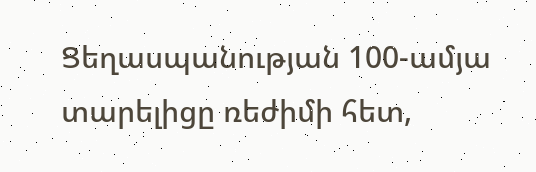Ցեղասպանության 100-ամյա տարելիցը ռեժիմի հետ,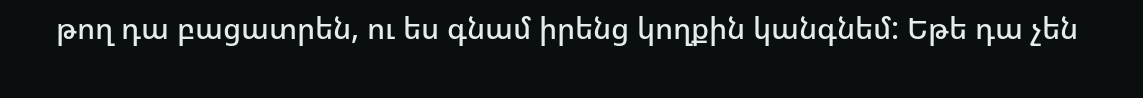թող դա բացատրեն, ու ես գնամ իրենց կողքին կանգնեմ: Եթե դա չեն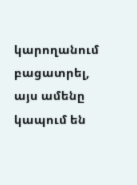կարողանում բացատրել, այս ամենը կապում են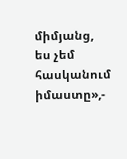միմյանց, ես չեմ հասկանում իմաստը»,-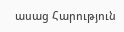ասաց Հարություն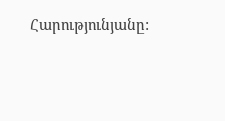Հարությունյանը: